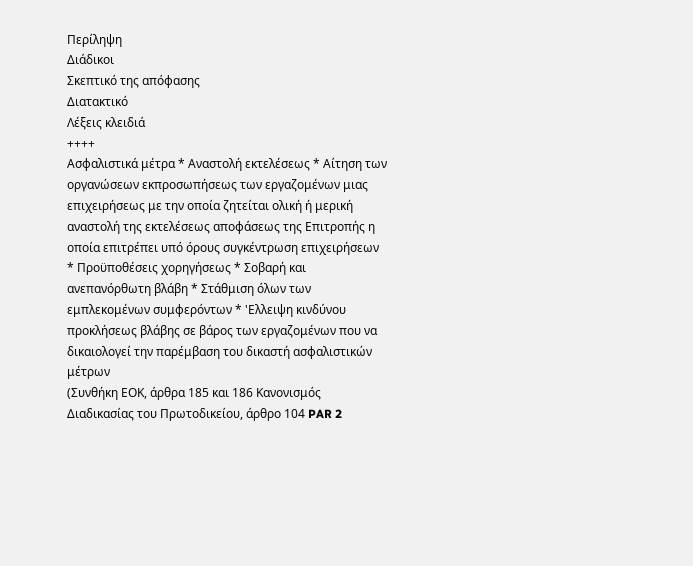Περίληψη
Διάδικοι
Σκεπτικό της απόφασης
Διατακτικό
Λέξεις κλειδιά
++++
Ασφαλιστικά μέτρα * Αναστολή εκτελέσεως * Αίτηση των οργανώσεων εκπροσωπήσεως των εργαζομένων μιας επιχειρήσεως με την οποία ζητείται ολική ή μερική αναστολή της εκτελέσεως αποφάσεως της Επιτροπής η οποία επιτρέπει υπό όρους συγκέντρωση επιχειρήσεων * Προϋποθέσεις χορηγήσεως * Σοβαρή και ανεπανόρθωτη βλάβη * Στάθμιση όλων των εμπλεκομένων συμφερόντων * 'Ελλειψη κινδύνου προκλήσεως βλάβης σε βάρος των εργαζομένων που να δικαιολογεί την παρέμβαση του δικαστή ασφαλιστικών μέτρων
(Συνθήκη ΕΟΚ, άρθρα 185 και 186 Κανονισμός Διαδικασίας του Πρωτοδικείου, άρθρο 104 PAR 2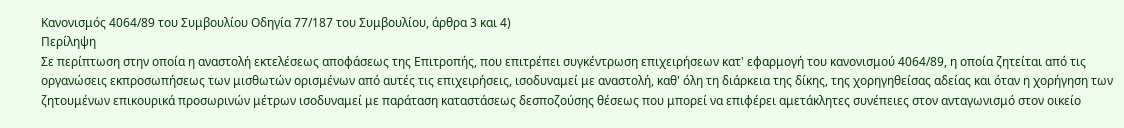Κανονισμός 4064/89 του Συμβουλίου Οδηγία 77/187 του Συμβουλίου, άρθρα 3 και 4)
Περίληψη
Σε περίπτωση στην οποία η αναστολή εκτελέσεως αποφάσεως της Επιτροπής, που επιτρέπει συγκέντρωση επιχειρήσεων κατ' εφαρμογή του κανονισμού 4064/89, η οποία ζητείται από τις οργανώσεις εκπροσωπήσεως των μισθωτών ορισμένων από αυτές τις επιχειρήσεις, ισοδυναμεί με αναστολή, καθ' όλη τη διάρκεια της δίκης, της χορηγηθείσας αδείας και όταν η χορήγηση των ζητουμένων επικουρικά προσωρινών μέτρων ισοδυναμεί με παράταση καταστάσεως δεσποζούσης θέσεως που μπορεί να επιφέρει αμετάκλητες συνέπειες στον ανταγωνισμό στον οικείο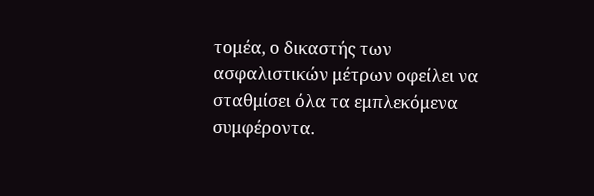τομέα, ο δικαστής των ασφαλιστικών μέτρων οφείλει να σταθμίσει όλα τα εμπλεκόμενα συμφέροντα.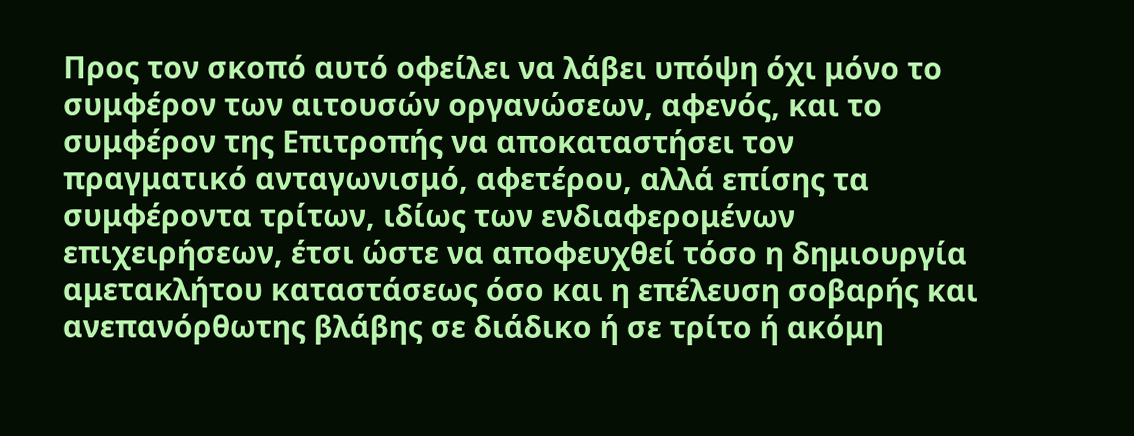Προς τον σκοπό αυτό οφείλει να λάβει υπόψη όχι μόνο το συμφέρον των αιτουσών οργανώσεων, αφενός, και το συμφέρον της Επιτροπής να αποκαταστήσει τον πραγματικό ανταγωνισμό, αφετέρου, αλλά επίσης τα συμφέροντα τρίτων, ιδίως των ενδιαφερομένων επιχειρήσεων, έτσι ώστε να αποφευχθεί τόσο η δημιουργία αμετακλήτου καταστάσεως όσο και η επέλευση σοβαρής και ανεπανόρθωτης βλάβης σε διάδικο ή σε τρίτο ή ακόμη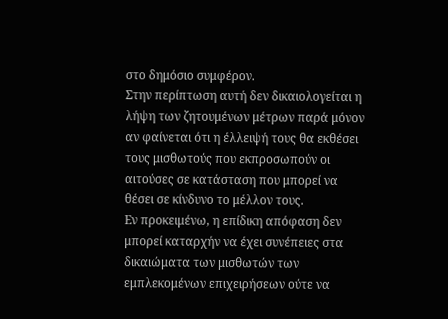στο δημόσιο συμφέρον.
Στην περίπτωση αυτή δεν δικαιολογείται η λήψη των ζητουμένων μέτρων παρά μόνον αν φαίνεται ότι η έλλειψή τους θα εκθέσει τους μισθωτούς που εκπροσωπούν οι αιτούσες σε κατάσταση που μπορεί να θέσει σε κίνδυνο το μέλλον τους.
Εν προκειμένω, η επίδικη απόφαση δεν μπορεί καταρχήν να έχει συνέπειες στα δικαιώματα των μισθωτών των εμπλεκομένων επιχειρήσεων ούτε να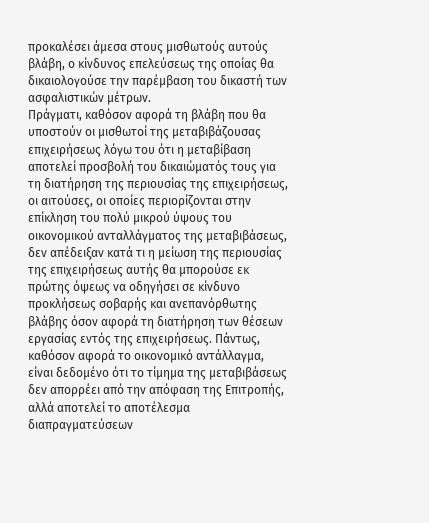προκαλέσει άμεσα στους μισθωτούς αυτούς βλάβη, ο κίνδυνος επελεύσεως της οποίας θα δικαιολογούσε την παρέμβαση του δικαστή των ασφαλιστικών μέτρων.
Πράγματι, καθόσον αφορά τη βλάβη που θα υποστούν οι μισθωτοί της μεταβιβάζουσας επιχειρήσεως λόγω του ότι η μεταβίβαση αποτελεί προσβολή του δικαιώματός τους για τη διατήρηση της περιουσίας της επιχειρήσεως, οι αιτούσες, οι οποίες περιορίζονται στην επίκληση του πολύ μικρού ύψους του οικονομικού ανταλλάγματος της μεταβιβάσεως, δεν απέδειξαν κατά τι η μείωση της περιουσίας της επιχειρήσεως αυτής θα μπορούσε εκ πρώτης όψεως να οδηγήσει σε κίνδυνο προκλήσεως σοβαρής και ανεπανόρθωτης βλάβης όσον αφορά τη διατήρηση των θέσεων εργασίας εντός της επιχειρήσεως. Πάντως, καθόσον αφορά το οικονομικό αντάλλαγμα, είναι δεδομένο ότι το τίμημα της μεταβιβάσεως δεν απορρέει από την απόφαση της Επιτροπής, αλλά αποτελεί το αποτέλεσμα διαπραγματεύσεων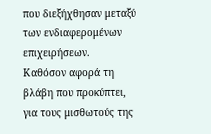που διεξήχθησαν μεταξύ των ενδιαφερομένων επιχειρήσεων.
Καθόσον αφορά τη βλάβη που προκύπτει, για τους μισθωτούς της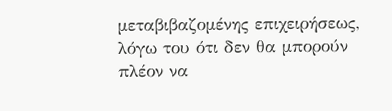μεταβιβαζομένης επιχειρήσεως, λόγω του ότι δεν θα μπορούν πλέον να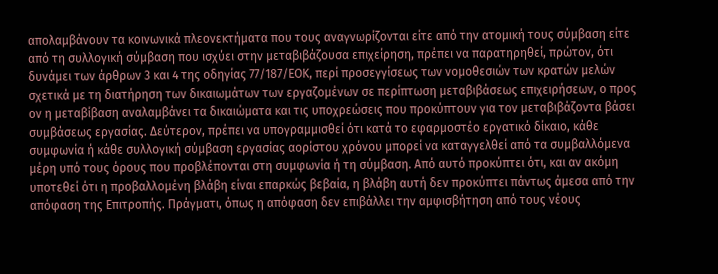απολαμβάνουν τα κοινωνικά πλεονεκτήματα που τους αναγνωρίζονται είτε από την ατομική τους σύμβαση είτε από τη συλλογική σύμβαση που ισχύει στην μεταβιβάζουσα επιχείρηση, πρέπει να παρατηρηθεί, πρώτον, ότι δυνάμει των άρθρων 3 και 4 της οδηγίας 77/187/ΕΟΚ, περί προσεγγίσεως των νομοθεσιών των κρατών μελών σχετικά με τη διατήρηση των δικαιωμάτων των εργαζομένων σε περίπτωση μεταβιβάσεως επιχειρήσεων, ο προς ον η μεταβίβαση αναλαμβάνει τα δικαιώματα και τις υποχρεώσεις που προκύπτουν για τον μεταβιβάζοντα βάσει συμβάσεως εργασίας. Δεύτερον, πρέπει να υπογραμμισθεί ότι κατά το εφαρμοστέο εργατικό δίκαιο, κάθε συμφωνία ή κάθε συλλογική σύμβαση εργασίας αορίστου χρόνου μπορεί να καταγγελθεί από τα συμβαλλόμενα μέρη υπό τους όρους που προβλέπονται στη συμφωνία ή τη σύμβαση. Από αυτό προκύπτει ότι, και αν ακόμη υποτεθεί ότι η προβαλλομένη βλάβη είναι επαρκώς βεβαία, η βλάβη αυτή δεν προκύπτει πάντως άμεσα από την απόφαση της Επιτροπής. Πράγματι, όπως η απόφαση δεν επιβάλλει την αμφισβήτηση από τους νέους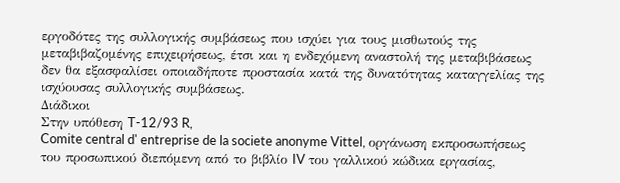εργοδότες της συλλογικής συμβάσεως που ισχύει για τους μισθωτούς της μεταβιβαζομένης επιχειρήσεως, έτσι και η ενδεχόμενη αναστολή της μεταβιβάσεως δεν θα εξασφαλίσει οποιαδήποτε προστασία κατά της δυνατότητας καταγγελίας της ισχύουσας συλλογικής συμβάσεως.
Διάδικοι
Στην υπόθεση T-12/93 R,
Comite central d' entreprise de la societe anonyme Vittel, οργάνωση εκπροσωπήσεως του προσωπικού διεπόμενη από το βιβλίο IV του γαλλικού κώδικα εργασίας,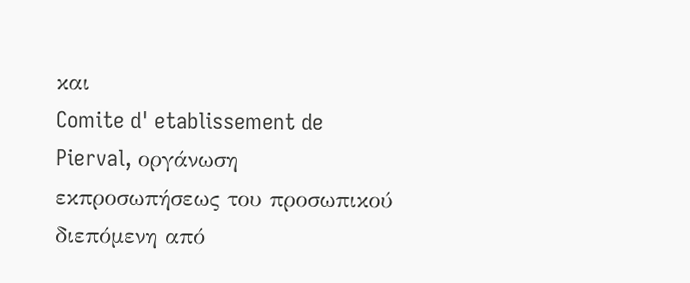και
Comite d' etablissement de Pierval, οργάνωση εκπροσωπήσεως του προσωπικού διεπόμενη από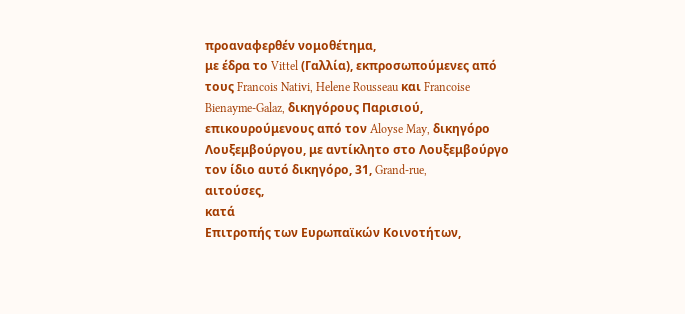προαναφερθέν νομοθέτημα,
με έδρα το Vittel (Γαλλία), εκπροσωπούμενες από τους Francois Nativi, Helene Rousseau και Francoise Bienayme-Galaz, δικηγόρους Παρισιού, επικουρούμενους από τον Aloyse May, δικηγόρο Λουξεμβούργου, με αντίκλητο στο Λουξεμβούργο τον ίδιο αυτό δικηγόρο, 31, Grand-rue,
αιτούσες,
κατά
Επιτροπής των Ευρωπαϊκών Κοινοτήτων,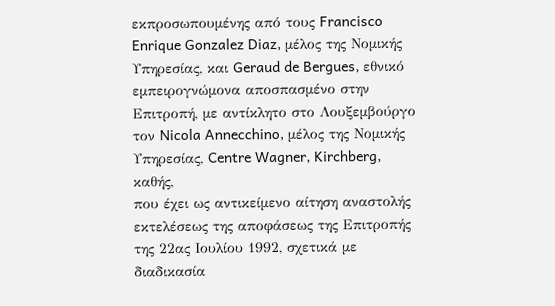εκπροσωπουμένης από τους Francisco Enrique Gonzalez Diaz, μέλος της Νομικής Υπηρεσίας, και Geraud de Bergues, εθνικό εμπειρογνώμονα αποσπασμένο στην Επιτροπή, με αντίκλητο στο Λουξεμβούργο τον Nicola Annecchino, μέλος της Νομικής Υπηρεσίας, Centre Wagner, Kirchberg,
καθής,
που έχει ως αντικείμενο αίτηση αναστολής εκτελέσεως της αποφάσεως της Επιτροπής της 22ας Ιουλίου 1992, σχετικά με διαδικασία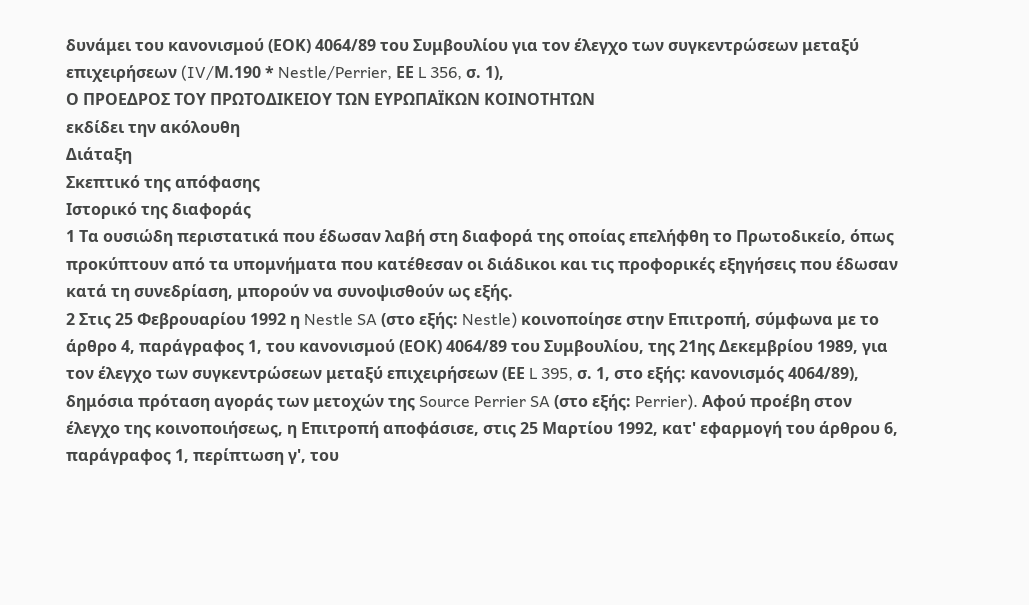δυνάμει του κανονισμού (ΕΟΚ) 4064/89 του Συμβουλίου για τον έλεγχο των συγκεντρώσεων μεταξύ επιχειρήσεων (IV/Μ.190 * Nestle/Perrier, ΕΕ L 356, σ. 1),
Ο ΠΡΟΕΔΡΟΣ ΤΟΥ ΠΡΩΤΟΔΙΚΕΙΟΥ ΤΩΝ ΕΥΡΩΠΑΪΚΩΝ ΚΟΙΝΟΤΗΤΩΝ
εκδίδει την ακόλουθη
Διάταξη
Σκεπτικό της απόφασης
Ιστορικό της διαφοράς
1 Τα ουσιώδη περιστατικά που έδωσαν λαβή στη διαφορά της οποίας επελήφθη το Πρωτοδικείο, όπως προκύπτουν από τα υπομνήματα που κατέθεσαν οι διάδικοι και τις προφορικές εξηγήσεις που έδωσαν κατά τη συνεδρίαση, μπορούν να συνοψισθούν ως εξής.
2 Στις 25 Φεβρουαρίου 1992 η Nestle SA (στο εξής: Nestle) κοινοποίησε στην Επιτροπή, σύμφωνα με το άρθρο 4, παράγραφος 1, του κανονισμού (ΕΟΚ) 4064/89 του Συμβουλίου, της 21ης Δεκεμβρίου 1989, για τον έλεγχο των συγκεντρώσεων μεταξύ επιχειρήσεων (ΕΕ L 395, σ. 1, στο εξής: κανονισμός 4064/89), δημόσια πρόταση αγοράς των μετοχών της Source Perrier SA (στο εξής: Perrier). Αφού προέβη στον έλεγχο της κοινοποιήσεως, η Επιτροπή αποφάσισε, στις 25 Μαρτίου 1992, κατ' εφαρμογή του άρθρου 6, παράγραφος 1, περίπτωση γ', του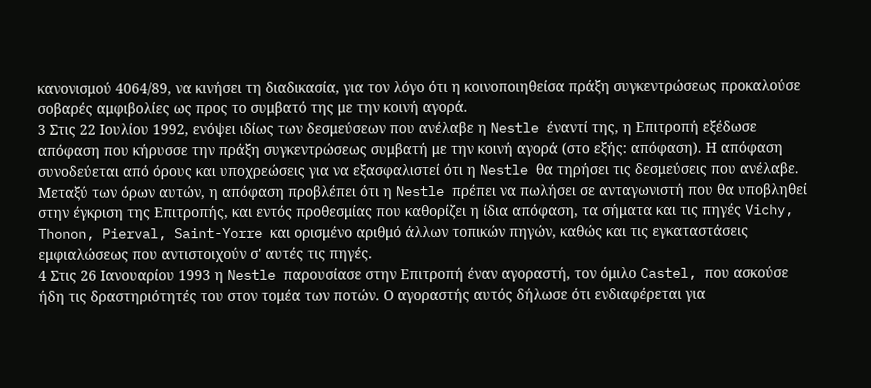κανονισμού 4064/89, να κινήσει τη διαδικασία, για τον λόγο ότι η κοινοποιηθείσα πράξη συγκεντρώσεως προκαλούσε σοβαρές αμφιβολίες ως προς το συμβατό της με την κοινή αγορά.
3 Στις 22 Ιουλίου 1992, ενόψει ιδίως των δεσμεύσεων που ανέλαβε η Nestle έναντί της, η Επιτροπή εξέδωσε απόφαση που κήρυσσε την πράξη συγκεντρώσεως συμβατή με την κοινή αγορά (στο εξής: απόφαση). Η απόφαση συνοδεύεται από όρους και υποχρεώσεις για να εξασφαλιστεί ότι η Nestle θα τηρήσει τις δεσμεύσεις που ανέλαβε. Μεταξύ των όρων αυτών, η απόφαση προβλέπει ότι η Nestle πρέπει να πωλήσει σε ανταγωνιστή που θα υποβληθεί στην έγκριση της Επιτροπής, και εντός προθεσμίας που καθορίζει η ίδια απόφαση, τα σήματα και τις πηγές Vichy, Thonon, Pierval, Saint-Yorre και ορισμένο αριθμό άλλων τοπικών πηγών, καθώς και τις εγκαταστάσεις εμφιαλώσεως που αντιστοιχούν σ' αυτές τις πηγές.
4 Στις 26 Ιανουαρίου 1993 η Nestle παρουσίασε στην Επιτροπή έναν αγοραστή, τον όμιλο Castel, που ασκούσε ήδη τις δραστηριότητές του στον τομέα των ποτών. Ο αγοραστής αυτός δήλωσε ότι ενδιαφέρεται για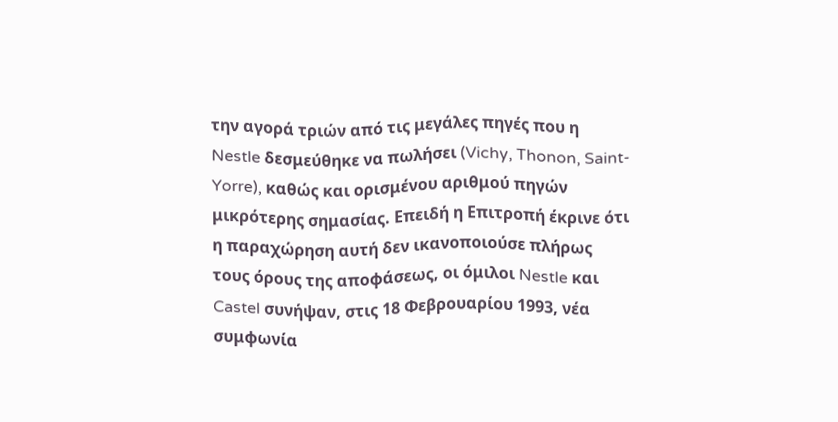την αγορά τριών από τις μεγάλες πηγές που η Nestle δεσμεύθηκε να πωλήσει (Vichy, Thonon, Saint-Yorre), καθώς και ορισμένου αριθμού πηγών μικρότερης σημασίας. Επειδή η Επιτροπή έκρινε ότι η παραχώρηση αυτή δεν ικανοποιούσε πλήρως τους όρους της αποφάσεως, οι όμιλοι Nestle και Castel συνήψαν, στις 18 Φεβρουαρίου 1993, νέα συμφωνία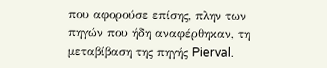που αφορούσε επίσης, πλην των πηγών που ήδη αναφέρθηκαν, τη μεταβίβαση της πηγής Pierval.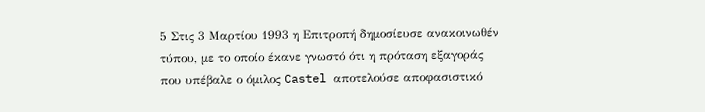5 Στις 3 Μαρτίου 1993 η Επιτροπή δημοσίευσε ανακοινωθέν τύπου, με το οποίο έκανε γνωστό ότι η πρόταση εξαγοράς που υπέβαλε ο όμιλος Castel αποτελούσε αποφασιστικό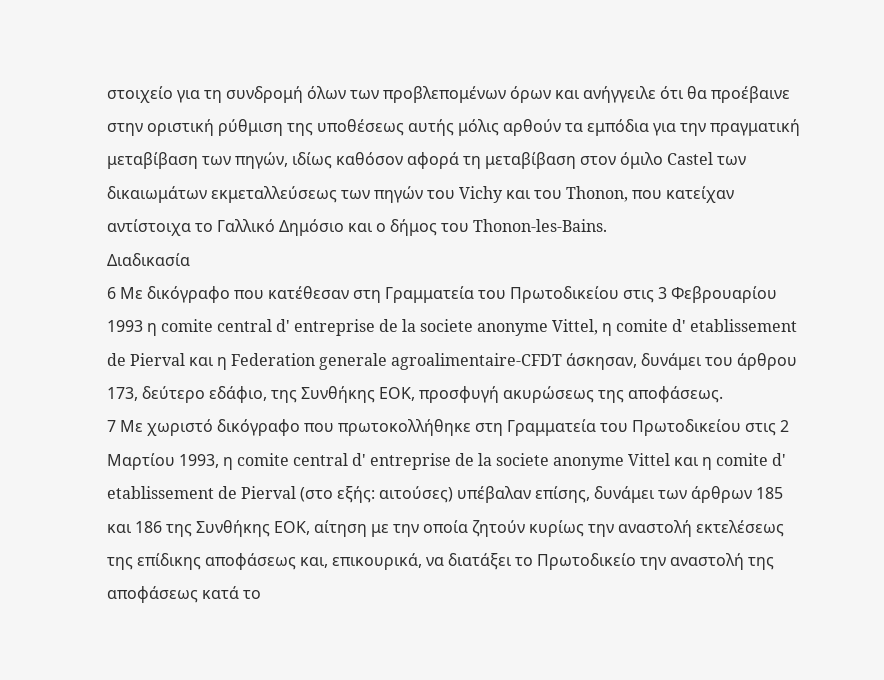στοιχείο για τη συνδρομή όλων των προβλεπομένων όρων και ανήγγειλε ότι θα προέβαινε στην οριστική ρύθμιση της υποθέσεως αυτής μόλις αρθούν τα εμπόδια για την πραγματική μεταβίβαση των πηγών, ιδίως καθόσον αφορά τη μεταβίβαση στον όμιλο Castel των δικαιωμάτων εκμεταλλεύσεως των πηγών του Vichy και του Thonon, που κατείχαν αντίστοιχα το Γαλλικό Δημόσιο και ο δήμος του Thonon-les-Bains.
Διαδικασία
6 Με δικόγραφο που κατέθεσαν στη Γραμματεία του Πρωτοδικείου στις 3 Φεβρουαρίου 1993 η comite central d' entreprise de la societe anonyme Vittel, η comite d' etablissement de Pierval και η Federation generale agroalimentaire-CFDT άσκησαν, δυνάμει του άρθρου 173, δεύτερο εδάφιο, της Συνθήκης ΕΟΚ, προσφυγή ακυρώσεως της αποφάσεως.
7 Με χωριστό δικόγραφο που πρωτοκολλήθηκε στη Γραμματεία του Πρωτοδικείου στις 2 Μαρτίου 1993, η comite central d' entreprise de la societe anonyme Vittel και η comite d' etablissement de Pierval (στο εξής: αιτούσες) υπέβαλαν επίσης, δυνάμει των άρθρων 185 και 186 της Συνθήκης ΕΟΚ, αίτηση με την οποία ζητούν κυρίως την αναστολή εκτελέσεως της επίδικης αποφάσεως και, επικουρικά, να διατάξει το Πρωτοδικείο την αναστολή της αποφάσεως κατά το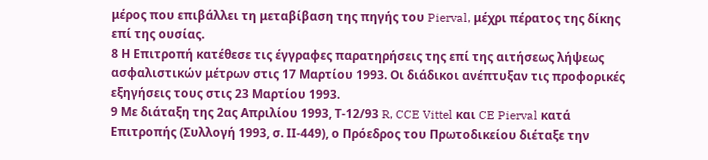μέρος που επιβάλλει τη μεταβίβαση της πηγής του Pierval, μέχρι πέρατος της δίκης επί της ουσίας.
8 Η Επιτροπή κατέθεσε τις έγγραφες παρατηρήσεις της επί της αιτήσεως λήψεως ασφαλιστικών μέτρων στις 17 Μαρτίου 1993. Οι διάδικοι ανέπτυξαν τις προφορικές εξηγήσεις τους στις 23 Μαρτίου 1993.
9 Με διάταξη της 2ας Απριλίου 1993, Τ-12/93 R, CCE Vittel και CE Pierval κατά Επιτροπής (Συλλογή 1993, σ. ΙΙ-449), ο Πρόεδρος του Πρωτοδικείου διέταξε την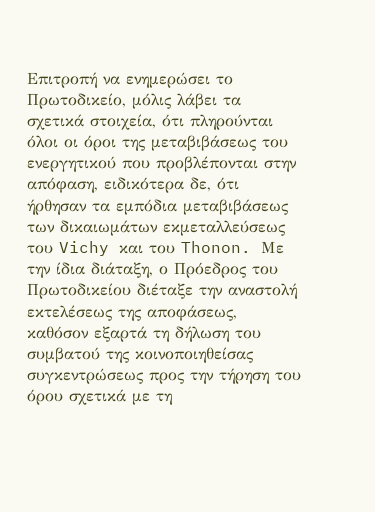Επιτροπή να ενημερώσει το Πρωτοδικείο, μόλις λάβει τα σχετικά στοιχεία, ότι πληρούνται όλοι οι όροι της μεταβιβάσεως του ενεργητικού που προβλέπονται στην απόφαση, ειδικότερα δε, ότι ήρθησαν τα εμπόδια μεταβιβάσεως των δικαιωμάτων εκμεταλλεύσεως του Vichy και του Thonon. Με την ίδια διάταξη, ο Πρόεδρος του Πρωτοδικείου διέταξε την αναστολή εκτελέσεως της αποφάσεως, καθόσον εξαρτά τη δήλωση του συμβατού της κοινοποιηθείσας συγκεντρώσεως προς την τήρηση του όρου σχετικά με τη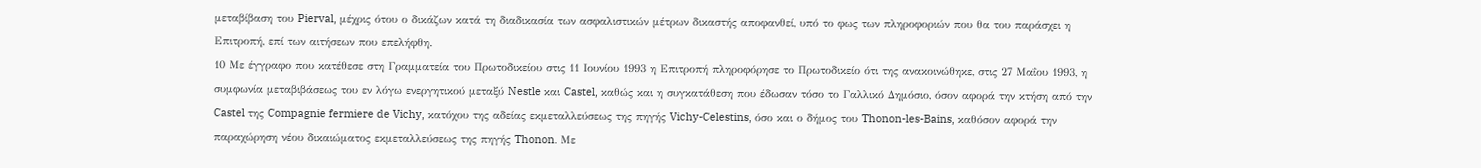μεταβίβαση του Pierval, μέχρις ότου ο δικάζων κατά τη διαδικασία των ασφαλιστικών μέτρων δικαστής αποφανθεί, υπό το φως των πληροφοριών που θα του παράσχει η Επιτροπή, επί των αιτήσεων που επελήφθη.
10 Με έγγραφο που κατέθεσε στη Γραμματεία του Πρωτοδικείου στις 11 Ιουνίου 1993 η Επιτροπή πληροφόρησε το Πρωτοδικείο ότι της ανακοινώθηκε, στις 27 Μαΐου 1993, η συμφωνία μεταβιβάσεως του εν λόγω ενεργητικού μεταξύ Nestle και Castel, καθώς και η συγκατάθεση που έδωσαν τόσο το Γαλλικό Δημόσιο, όσον αφορά την κτήση από την Castel της Compagnie fermiere de Vichy, κατόχου της αδείας εκμεταλλεύσεως της πηγής Vichy-Celestins, όσο και ο δήμος του Thonon-les-Bains, καθόσον αφορά την παραχώρηση νέου δικαιώματος εκμεταλλεύσεως της πηγής Thonon. Με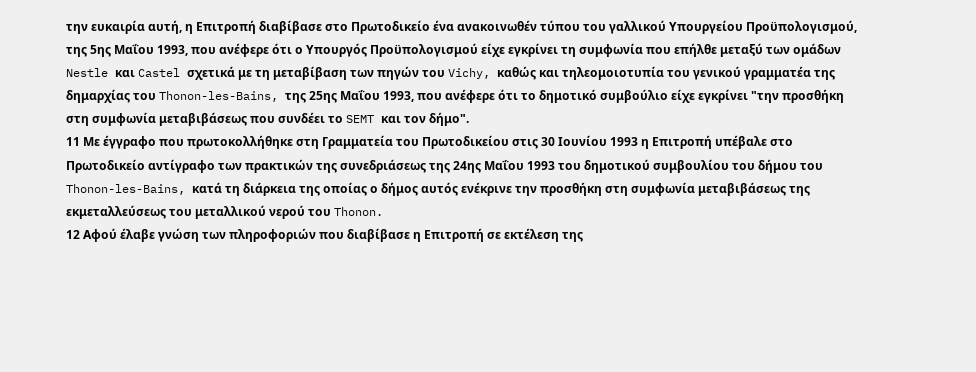την ευκαιρία αυτή, η Επιτροπή διαβίβασε στο Πρωτοδικείο ένα ανακοινωθέν τύπου του γαλλικού Υπουργείου Προϋπολογισμού, της 5ης Μαΐου 1993, που ανέφερε ότι ο Υπουργός Προϋπολογισμού είχε εγκρίνει τη συμφωνία που επήλθε μεταξύ των ομάδων Nestle και Castel σχετικά με τη μεταβίβαση των πηγών του Vichy, καθώς και τηλεομοιοτυπία του γενικού γραμματέα της δημαρχίας του Thonon-les-Bains, της 25ης Μαΐου 1993, που ανέφερε ότι το δημοτικό συμβούλιο είχε εγκρίνει "την προσθήκη στη συμφωνία μεταβιβάσεως που συνδέει το SEMT και τον δήμο".
11 Με έγγραφο που πρωτοκολλήθηκε στη Γραμματεία του Πρωτοδικείου στις 30 Ιουνίου 1993 η Επιτροπή υπέβαλε στο Πρωτοδικείο αντίγραφο των πρακτικών της συνεδριάσεως της 24ης Μαΐου 1993 του δημοτικού συμβουλίου του δήμου του Thonon-les-Bains, κατά τη διάρκεια της οποίας ο δήμος αυτός ενέκρινε την προσθήκη στη συμφωνία μεταβιβάσεως της εκμεταλλεύσεως του μεταλλικού νερού του Thonon.
12 Αφού έλαβε γνώση των πληροφοριών που διαβίβασε η Επιτροπή σε εκτέλεση της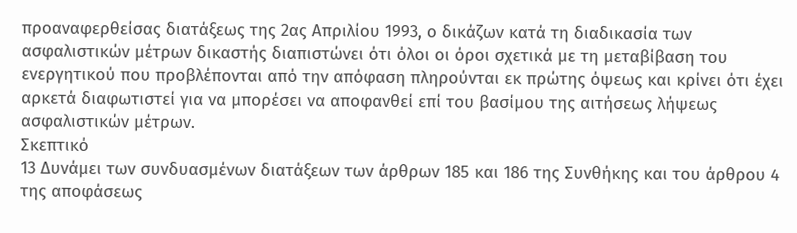προαναφερθείσας διατάξεως της 2ας Απριλίου 1993, ο δικάζων κατά τη διαδικασία των ασφαλιστικών μέτρων δικαστής διαπιστώνει ότι όλοι οι όροι σχετικά με τη μεταβίβαση του ενεργητικού που προβλέπονται από την απόφαση πληρούνται εκ πρώτης όψεως και κρίνει ότι έχει αρκετά διαφωτιστεί για να μπορέσει να αποφανθεί επί του βασίμου της αιτήσεως λήψεως ασφαλιστικών μέτρων.
Σκεπτικό
13 Δυνάμει των συνδυασμένων διατάξεων των άρθρων 185 και 186 της Συνθήκης και του άρθρου 4 της αποφάσεως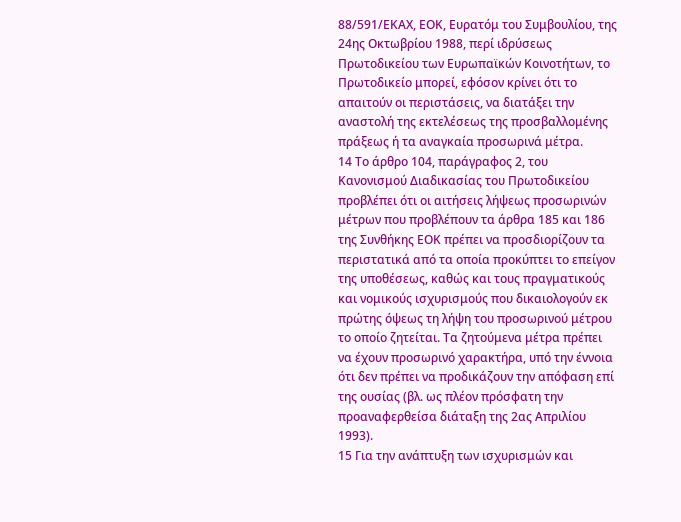88/591/ΕΚΑΧ, ΕΟΚ, Ευρατόμ του Συμβουλίου, της 24ης Οκτωβρίου 1988, περί ιδρύσεως Πρωτοδικείου των Ευρωπαϊκών Κοινοτήτων, το Πρωτοδικείο μπορεί, εφόσον κρίνει ότι το απαιτούν οι περιστάσεις, να διατάξει την αναστολή της εκτελέσεως της προσβαλλομένης πράξεως ή τα αναγκαία προσωρινά μέτρα.
14 Το άρθρο 104, παράγραφος 2, του Κανονισμού Διαδικασίας του Πρωτοδικείου προβλέπει ότι οι αιτήσεις λήψεως προσωρινών μέτρων που προβλέπουν τα άρθρα 185 και 186 της Συνθήκης ΕΟΚ πρέπει να προσδιορίζουν τα περιστατικά από τα οποία προκύπτει το επείγον της υποθέσεως, καθώς και τους πραγματικούς και νομικούς ισχυρισμούς που δικαιολογούν εκ πρώτης όψεως τη λήψη του προσωρινού μέτρου το οποίο ζητείται. Τα ζητούμενα μέτρα πρέπει να έχουν προσωρινό χαρακτήρα, υπό την έννοια ότι δεν πρέπει να προδικάζουν την απόφαση επί της ουσίας (βλ. ως πλέον πρόσφατη την προαναφερθείσα διάταξη της 2ας Απριλίου 1993).
15 Για την ανάπτυξη των ισχυρισμών και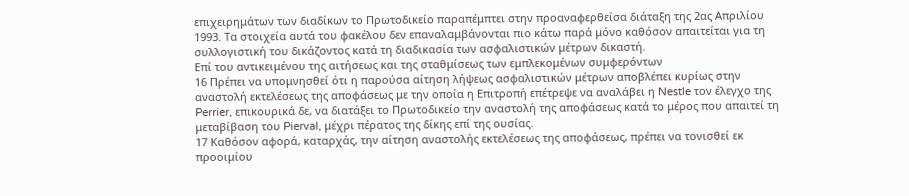επιχειρημάτων των διαδίκων το Πρωτοδικείο παραπέμπτει στην προαναφερθείσα διάταξη της 2ας Απριλίου 1993. Τα στοιχεία αυτά του φακέλου δεν επαναλαμβάνονται πιο κάτω παρά μόνο καθόσον απαιτείται για τη συλλογιστική του δικάζοντος κατά τη διαδικασία των ασφαλιστικών μέτρων δικαστή.
Επί του αντικειμένου της αιτήσεως και της σταθμίσεως των εμπλεκομένων συμφερόντων
16 Πρέπει να υπομνησθεί ότι η παρούσα αίτηση λήψεως ασφαλιστικών μέτρων αποβλέπει κυρίως στην αναστολή εκτελέσεως της αποφάσεως με την οποία η Επιτροπή επέτρεψε να αναλάβει η Nestle τον έλεγχο της Perrier, επικουρικά δε, να διατάξει το Πρωτοδικείο την αναστολή της αποφάσεως κατά το μέρος που απαιτεί τη μεταβίβαση του Pierval, μέχρι πέρατος της δίκης επί της ουσίας.
17 Καθόσον αφορά, καταρχάς, την αίτηση αναστολής εκτελέσεως της αποφάσεως, πρέπει να τονισθεί εκ προοιμίου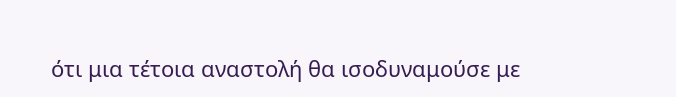ότι μια τέτοια αναστολή θα ισοδυναμούσε με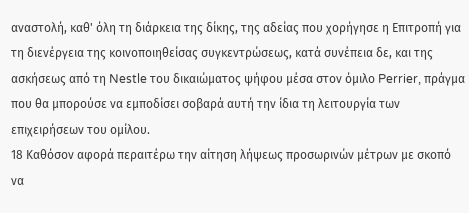αναστολή, καθ' όλη τη διάρκεια της δίκης, της αδείας που χορήγησε η Επιτροπή για τη διενέργεια της κοινοποιηθείσας συγκεντρώσεως, κατά συνέπεια δε, και της ασκήσεως από τη Nestle του δικαιώματος ψήφου μέσα στον όμιλο Perrier, πράγμα που θα μπορούσε να εμποδίσει σοβαρά αυτή την ίδια τη λειτουργία των επιχειρήσεων του ομίλου.
18 Καθόσον αφορά περαιτέρω την αίτηση λήψεως προσωρινών μέτρων με σκοπό να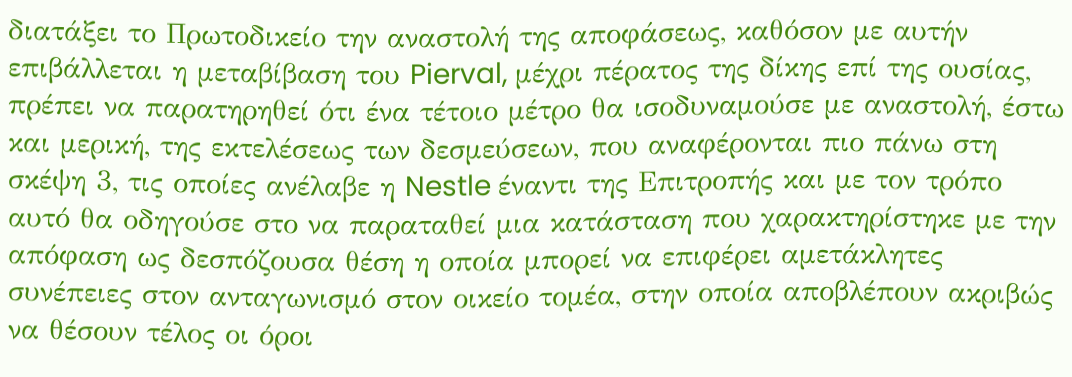διατάξει το Πρωτοδικείο την αναστολή της αποφάσεως, καθόσον με αυτήν επιβάλλεται η μεταβίβαση του Pierval, μέχρι πέρατος της δίκης επί της ουσίας, πρέπει να παρατηρηθεί ότι ένα τέτοιο μέτρο θα ισοδυναμούσε με αναστολή, έστω και μερική, της εκτελέσεως των δεσμεύσεων, που αναφέρονται πιο πάνω στη σκέψη 3, τις οποίες ανέλαβε η Nestle έναντι της Επιτροπής και με τον τρόπο αυτό θα οδηγούσε στο να παραταθεί μια κατάσταση που χαρακτηρίστηκε με την απόφαση ως δεσπόζουσα θέση η οποία μπορεί να επιφέρει αμετάκλητες συνέπειες στον ανταγωνισμό στον οικείο τομέα, στην οποία αποβλέπουν ακριβώς να θέσουν τέλος οι όροι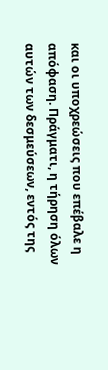και οι υποχρεώσεις που επέβαλε η απόφαση. Πράγματι, η τήρηση όλων αυτών των δεσμεύσεων, εντός της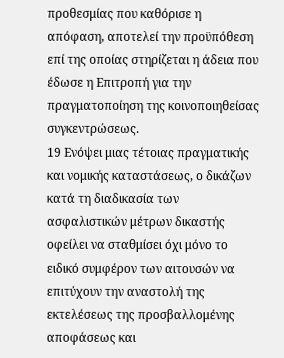προθεσμίας που καθόρισε η απόφαση, αποτελεί την προϋπόθεση επί της οποίας στηρίζεται η άδεια που έδωσε η Επιτροπή για την πραγματοποίηση της κοινοποιηθείσας συγκεντρώσεως.
19 Ενόψει μιας τέτοιας πραγματικής και νομικής καταστάσεως, ο δικάζων κατά τη διαδικασία των ασφαλιστικών μέτρων δικαστής οφείλει να σταθμίσει όχι μόνο το ειδικό συμφέρον των αιτουσών να επιτύχουν την αναστολή της εκτελέσεως της προσβαλλομένης αποφάσεως και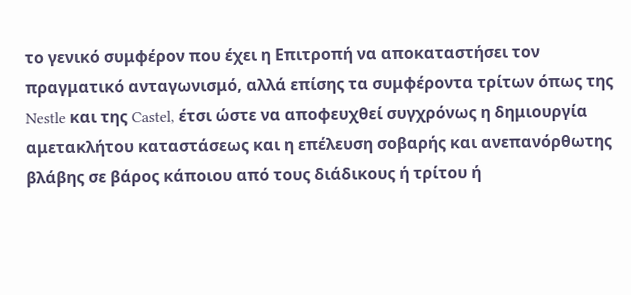το γενικό συμφέρον που έχει η Επιτροπή να αποκαταστήσει τον πραγματικό ανταγωνισμό, αλλά επίσης τα συμφέροντα τρίτων όπως της Nestle και της Castel, έτσι ώστε να αποφευχθεί συγχρόνως η δημιουργία αμετακλήτου καταστάσεως και η επέλευση σοβαρής και ανεπανόρθωτης βλάβης σε βάρος κάποιου από τους διάδικους ή τρίτου ή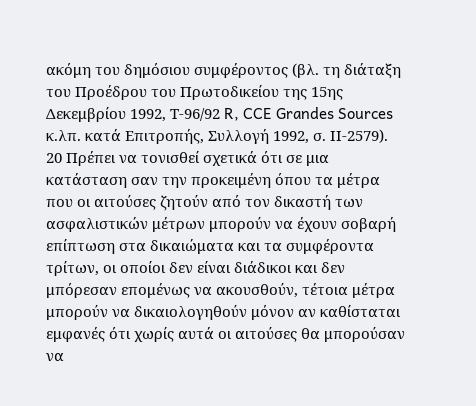ακόμη του δημόσιου συμφέροντος (βλ. τη διάταξη του Προέδρου του Πρωτοδικείου της 15ης Δεκεμβρίου 1992, Τ-96/92 R, CCE Grandes Sources κ.λπ. κατά Επιτροπής, Συλλογή 1992, σ. ΙΙ-2579).
20 Πρέπει να τονισθεί σχετικά ότι σε μια κατάσταση σαν την προκειμένη όπου τα μέτρα που οι αιτούσες ζητούν από τον δικαστή των ασφαλιστικών μέτρων μπορούν να έχουν σοβαρή επίπτωση στα δικαιώματα και τα συμφέροντα τρίτων, οι οποίοι δεν είναι διάδικοι και δεν μπόρεσαν επομένως να ακουσθούν, τέτοια μέτρα μπορούν να δικαιολογηθούν μόνον αν καθίσταται εμφανές ότι χωρίς αυτά οι αιτούσες θα μπορούσαν να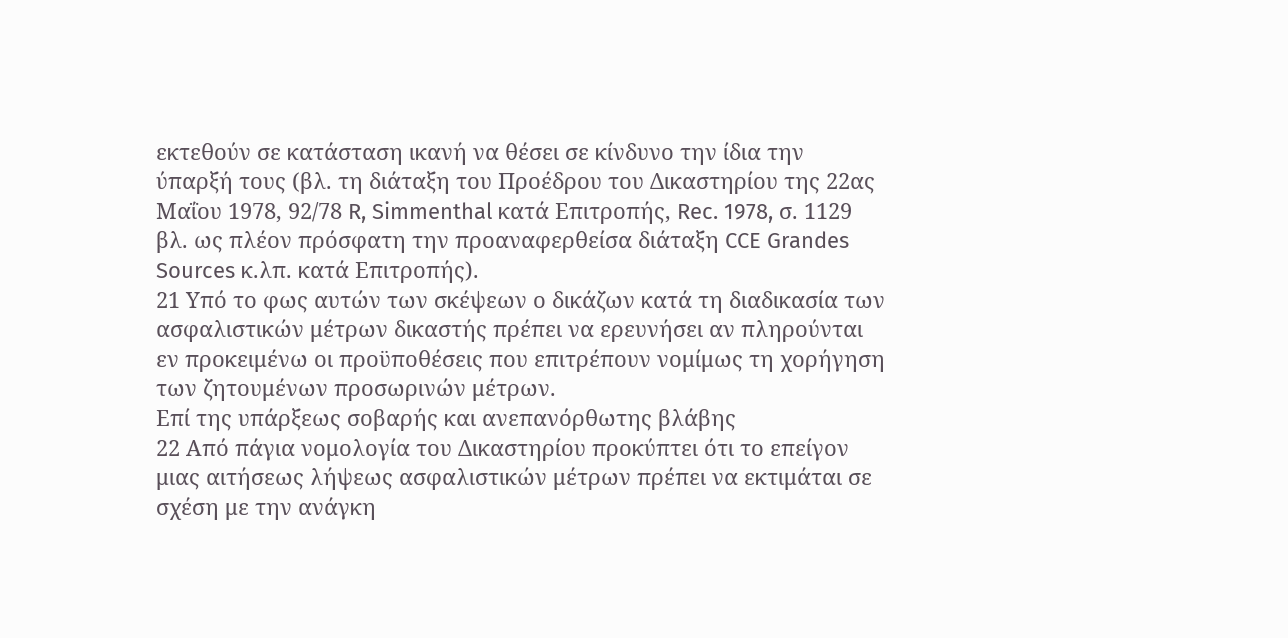εκτεθούν σε κατάσταση ικανή να θέσει σε κίνδυνο την ίδια την ύπαρξή τους (βλ. τη διάταξη του Προέδρου του Δικαστηρίου της 22ας Μαΐου 1978, 92/78 R, Simmenthal κατά Επιτροπής, Rec. 1978, σ. 1129 βλ. ως πλέον πρόσφατη την προαναφερθείσα διάταξη CCE Grandes Sources κ.λπ. κατά Επιτροπής).
21 Υπό το φως αυτών των σκέψεων ο δικάζων κατά τη διαδικασία των ασφαλιστικών μέτρων δικαστής πρέπει να ερευνήσει αν πληρούνται εν προκειμένω οι προϋποθέσεις που επιτρέπουν νομίμως τη χορήγηση των ζητουμένων προσωρινών μέτρων.
Επί της υπάρξεως σοβαρής και ανεπανόρθωτης βλάβης
22 Από πάγια νομολογία του Δικαστηρίου προκύπτει ότι το επείγον μιας αιτήσεως λήψεως ασφαλιστικών μέτρων πρέπει να εκτιμάται σε σχέση με την ανάγκη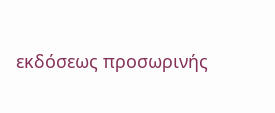εκδόσεως προσωρινής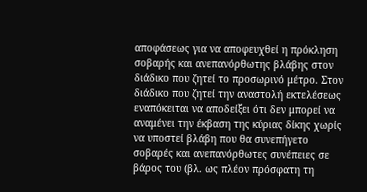αποφάσεως για να αποφευχθεί η πρόκληση σοβαρής και ανεπανόρθωτης βλάβης στον διάδικο που ζητεί το προσωρινό μέτρο. Στον διάδικο που ζητεί την αναστολή εκτελέσεως εναπόκειται να αποδείξει ότι δεν μπορεί να αναμένει την έκβαση της κύριας δίκης χωρίς να υποστεί βλάβη που θα συνεπήγετο σοβαρές και ανεπανόρθωτες συνέπειες σε βάρος του (βλ. ως πλέον πρόσφατη τη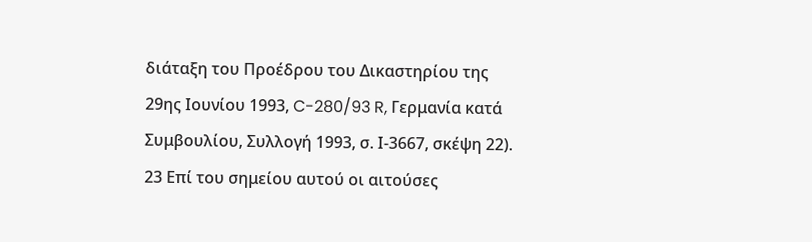διάταξη του Προέδρου του Δικαστηρίου της 29ης Ιουνίου 1993, C-280/93 R, Γερμανία κατά Συμβουλίου, Συλλογή 1993, σ. Ι-3667, σκέψη 22).
23 Επί του σημείου αυτού οι αιτούσες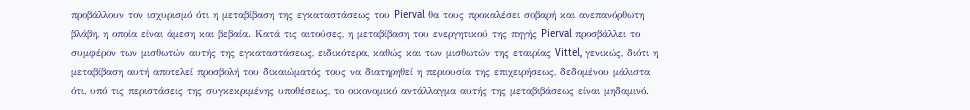προβάλλουν τον ισχυρισμό ότι η μεταβίβαση της εγκαταστάσεως του Pierval θα τους προκαλέσει σοβαρή και ανεπανόρθωτη βλάβη, η οποία είναι άμεση και βεβαία. Κατά τις αιτούσες, η μεταβίβαση του ενεργητικού της πηγής Pierval προσβάλλει το συμφέρον των μισθωτών αυτής της εγκαταστάσεως, ειδικότερα, καθώς και των μισθωτών της εταιρίας Vittel, γενικώς, διότι η μεταβίβαση αυτή αποτελεί προσβολή του δικαιώματός τους να διατηρηθεί η περιουσία της επιχειρήσεως, δεδομένου μάλιστα ότι, υπό τις περιστάσεις της συγκεκριμένης υποθέσεως, το οικονομικό αντάλλαγμα αυτής της μεταβιβάσεως είναι μηδαμινό.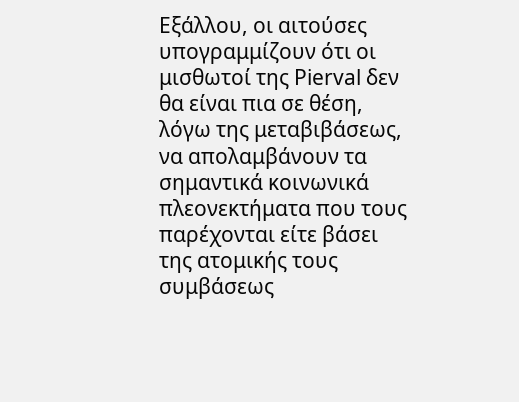Εξάλλου, οι αιτούσες υπογραμμίζουν ότι οι μισθωτοί της Pierval δεν θα είναι πια σε θέση, λόγω της μεταβιβάσεως, να απολαμβάνουν τα σημαντικά κοινωνικά πλεονεκτήματα που τους παρέχονται είτε βάσει της ατομικής τους συμβάσεως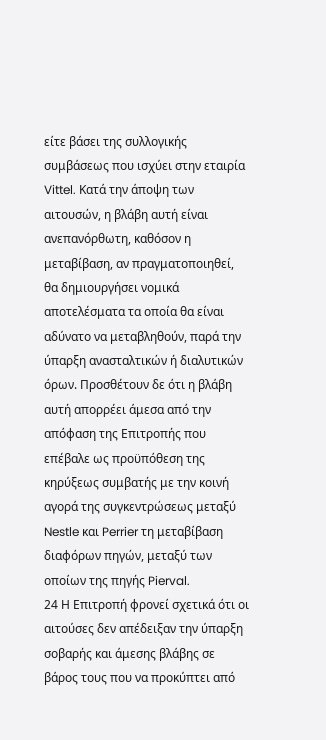είτε βάσει της συλλογικής συμβάσεως που ισχύει στην εταιρία Vittel. Κατά την άποψη των αιτουσών, η βλάβη αυτή είναι ανεπανόρθωτη, καθόσον η μεταβίβαση, αν πραγματοποιηθεί, θα δημιουργήσει νομικά αποτελέσματα τα οποία θα είναι αδύνατο να μεταβληθούν, παρά την ύπαρξη ανασταλτικών ή διαλυτικών όρων. Προσθέτουν δε ότι η βλάβη αυτή απορρέει άμεσα από την απόφαση της Επιτροπής που επέβαλε ως προϋπόθεση της κηρύξεως συμβατής με την κοινή αγορά της συγκεντρώσεως μεταξύ Nestle και Perrier τη μεταβίβαση διαφόρων πηγών, μεταξύ των οποίων της πηγής Pierval.
24 Η Επιτροπή φρονεί σχετικά ότι οι αιτούσες δεν απέδειξαν την ύπαρξη σοβαρής και άμεσης βλάβης σε βάρος τους που να προκύπτει από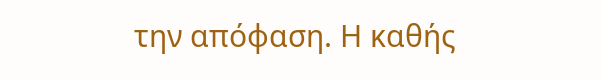την απόφαση. Η καθής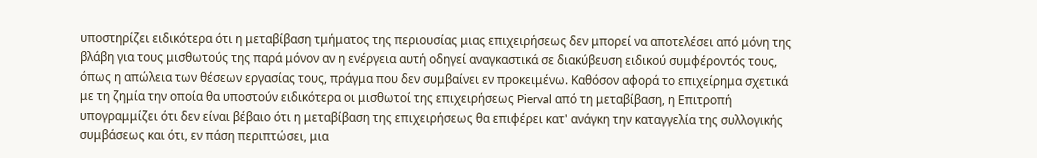υποστηρίζει ειδικότερα ότι η μεταβίβαση τμήματος της περιουσίας μιας επιχειρήσεως δεν μπορεί να αποτελέσει από μόνη της βλάβη για τους μισθωτούς της παρά μόνον αν η ενέργεια αυτή οδηγεί αναγκαστικά σε διακύβευση ειδικού συμφέροντός τους, όπως η απώλεια των θέσεων εργασίας τους, πράγμα που δεν συμβαίνει εν προκειμένω. Καθόσον αφορά το επιχείρημα σχετικά με τη ζημία την οποία θα υποστούν ειδικότερα οι μισθωτοί της επιχειρήσεως Pierval από τη μεταβίβαση, η Επιτροπή υπογραμμίζει ότι δεν είναι βέβαιο ότι η μεταβίβαση της επιχειρήσεως θα επιφέρει κατ' ανάγκη την καταγγελία της συλλογικής συμβάσεως και ότι, εν πάση περιπτώσει, μια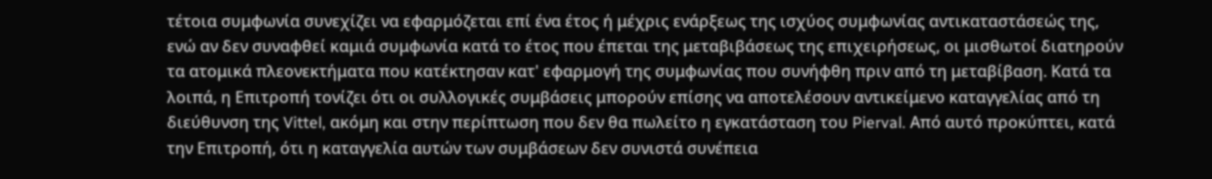τέτοια συμφωνία συνεχίζει να εφαρμόζεται επί ένα έτος ή μέχρις ενάρξεως της ισχύος συμφωνίας αντικαταστάσεώς της, ενώ αν δεν συναφθεί καμιά συμφωνία κατά το έτος που έπεται της μεταβιβάσεως της επιχειρήσεως, οι μισθωτοί διατηρούν τα ατομικά πλεονεκτήματα που κατέκτησαν κατ' εφαρμογή της συμφωνίας που συνήφθη πριν από τη μεταβίβαση. Κατά τα λοιπά, η Επιτροπή τονίζει ότι οι συλλογικές συμβάσεις μπορούν επίσης να αποτελέσουν αντικείμενο καταγγελίας από τη διεύθυνση της Vittel, ακόμη και στην περίπτωση που δεν θα πωλείτο η εγκατάσταση του Pierval. Από αυτό προκύπτει, κατά την Επιτροπή, ότι η καταγγελία αυτών των συμβάσεων δεν συνιστά συνέπεια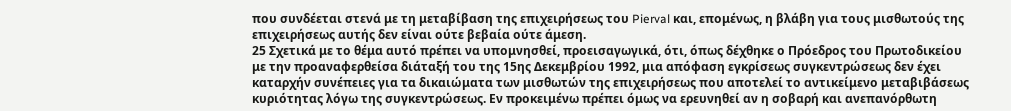που συνδέεται στενά με τη μεταβίβαση της επιχειρήσεως του Pierval και, επομένως, η βλάβη για τους μισθωτούς της επιχειρήσεως αυτής δεν είναι ούτε βεβαία ούτε άμεση.
25 Σχετικά με το θέμα αυτό πρέπει να υπομνησθεί, προεισαγωγικά, ότι, όπως δέχθηκε ο Πρόεδρος του Πρωτοδικείου με την προαναφερθείσα διάταξή του της 15ης Δεκεμβρίου 1992, μια απόφαση εγκρίσεως συγκεντρώσεως δεν έχει καταρχήν συνέπειες για τα δικαιώματα των μισθωτών της επιχειρήσεως που αποτελεί το αντικείμενο μεταβιβάσεως κυριότητας λόγω της συγκεντρώσεως. Εν προκειμένω πρέπει όμως να ερευνηθεί αν η σοβαρή και ανεπανόρθωτη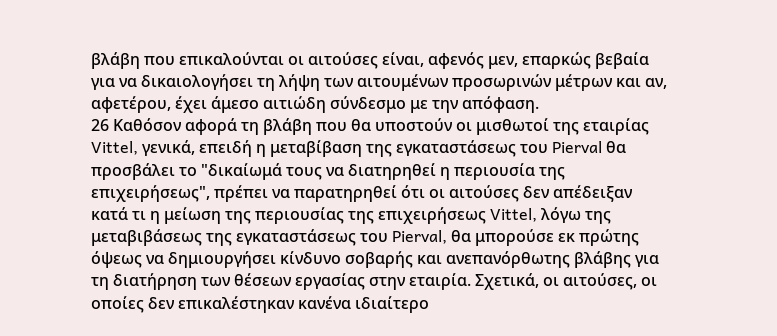βλάβη που επικαλούνται οι αιτούσες είναι, αφενός μεν, επαρκώς βεβαία για να δικαιολογήσει τη λήψη των αιτουμένων προσωρινών μέτρων και αν, αφετέρου, έχει άμεσο αιτιώδη σύνδεσμο με την απόφαση.
26 Καθόσον αφορά τη βλάβη που θα υποστούν οι μισθωτοί της εταιρίας Vittel, γενικά, επειδή η μεταβίβαση της εγκαταστάσεως του Pierval θα προσβάλει το "δικαίωμά τους να διατηρηθεί η περιουσία της επιχειρήσεως", πρέπει να παρατηρηθεί ότι οι αιτούσες δεν απέδειξαν κατά τι η μείωση της περιουσίας της επιχειρήσεως Vittel, λόγω της μεταβιβάσεως της εγκαταστάσεως του Pierval, θα μπορούσε εκ πρώτης όψεως να δημιουργήσει κίνδυνο σοβαρής και ανεπανόρθωτης βλάβης για τη διατήρηση των θέσεων εργασίας στην εταιρία. Σχετικά, οι αιτούσες, οι οποίες δεν επικαλέστηκαν κανένα ιδιαίτερο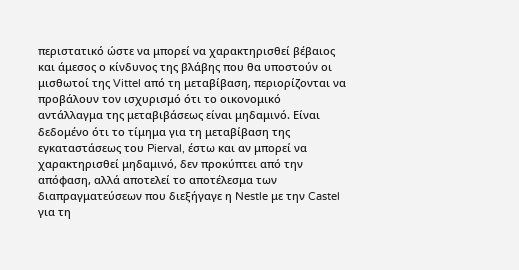περιστατικό ώστε να μπορεί να χαρακτηρισθεί βέβαιος και άμεσος ο κίνδυνος της βλάβης που θα υποστούν οι μισθωτοί της Vittel από τη μεταβίβαση, περιορίζονται να προβάλουν τον ισχυρισμό ότι το οικονομικό αντάλλαγμα της μεταβιβάσεως είναι μηδαμινό. Είναι δεδομένο ότι το τίμημα για τη μεταβίβαση της εγκαταστάσεως του Pierval, έστω και αν μπορεί να χαρακτηρισθεί μηδαμινό, δεν προκύπτει από την απόφαση, αλλά αποτελεί το αποτέλεσμα των διαπραγματεύσεων που διεξήγαγε η Nestle με την Castel για τη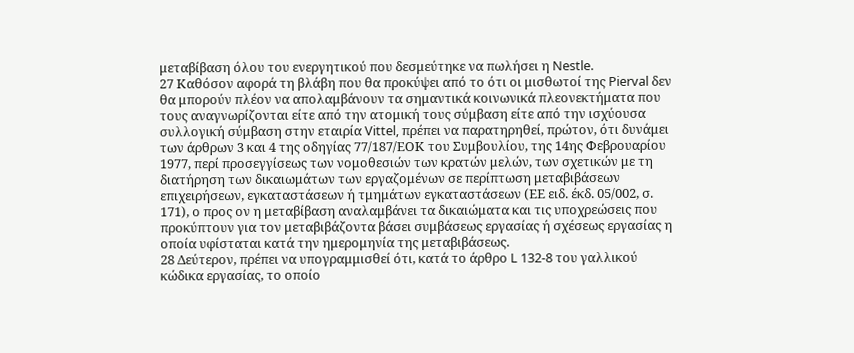μεταβίβαση όλου του ενεργητικού που δεσμεύτηκε να πωλήσει η Nestle.
27 Καθόσον αφορά τη βλάβη που θα προκύψει από το ότι οι μισθωτοί της Pierval δεν θα μπορούν πλέον να απολαμβάνουν τα σημαντικά κοινωνικά πλεονεκτήματα που τους αναγνωρίζονται είτε από την ατομική τους σύμβαση είτε από την ισχύουσα συλλογική σύμβαση στην εταιρία Vittel, πρέπει να παρατηρηθεί, πρώτον, ότι δυνάμει των άρθρων 3 και 4 της οδηγίας 77/187/ΕΟΚ του Συμβουλίου, της 14ης Φεβρουαρίου 1977, περί προσεγγίσεως των νομοθεσιών των κρατών μελών, των σχετικών με τη διατήρηση των δικαιωμάτων των εργαζομένων σε περίπτωση μεταβιβάσεων επιχειρήσεων, εγκαταστάσεων ή τμημάτων εγκαταστάσεων (ΕΕ ειδ. έκδ. 05/002, σ. 171), ο προς ον η μεταβίβαση αναλαμβάνει τα δικαιώματα και τις υποχρεώσεις που προκύπτουν για τον μεταβιβάζοντα βάσει συμβάσεως εργασίας ή σχέσεως εργασίας η οποία υφίσταται κατά την ημερομηνία της μεταβιβάσεως.
28 Δεύτερον, πρέπει να υπογραμμισθεί ότι, κατά το άρθρο L 132-8 του γαλλικού κώδικα εργασίας, το οποίο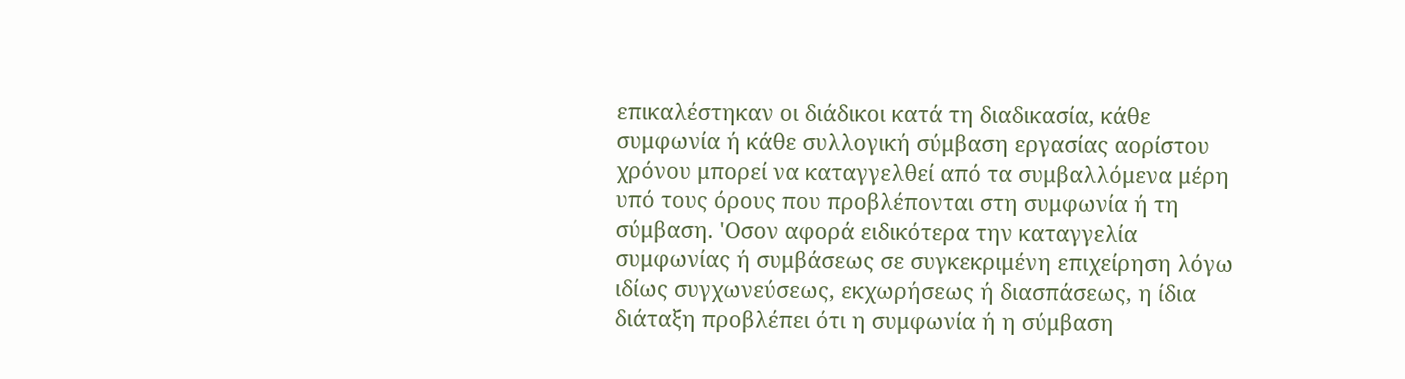επικαλέστηκαν οι διάδικοι κατά τη διαδικασία, κάθε συμφωνία ή κάθε συλλογική σύμβαση εργασίας αορίστου χρόνου μπορεί να καταγγελθεί από τα συμβαλλόμενα μέρη υπό τους όρους που προβλέπονται στη συμφωνία ή τη σύμβαση. 'Οσον αφορά ειδικότερα την καταγγελία συμφωνίας ή συμβάσεως σε συγκεκριμένη επιχείρηση λόγω ιδίως συγχωνεύσεως, εκχωρήσεως ή διασπάσεως, η ίδια διάταξη προβλέπει ότι η συμφωνία ή η σύμβαση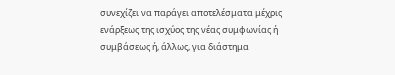συνεχίζει να παράγει αποτελέσματα μέχρις ενάρξεως της ισχύος της νέας συμφωνίας ή συμβάσεως ή, άλλως, για διάστημα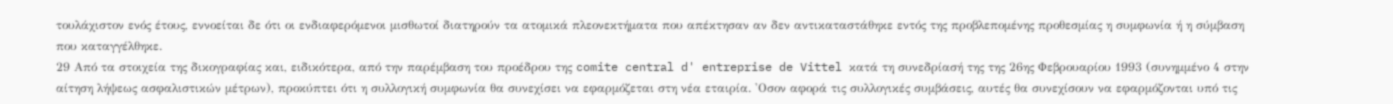τουλάχιστον ενός έτους, εννοείται δε ότι οι ενδιαφερόμενοι μισθωτοί διατηρούν τα ατομικά πλεονεκτήματα που απέκτησαν αν δεν αντικαταστάθηκε εντός της προβλεπομένης προθεσμίας η συμφωνία ή η σύμβαση που καταγγέλθηκε.
29 Από τα στοιχεία της δικογραφίας και, ειδικότερα, από την παρέμβαση του προέδρου της comite central d' entreprise de Vittel κατά τη συνεδρίασή της της 26ης Φεβρουαρίου 1993 (συνημμένο 4 στην αίτηση λήψεως ασφαλιστικών μέτρων), προκύπτει ότι η συλλογική συμφωνία θα συνεχίσει να εφαρμόζεται στη νέα εταιρία. 'Οσον αφορά τις συλλογικές συμβάσεις, αυτές θα συνεχίσουν να εφαρμόζονται υπό τις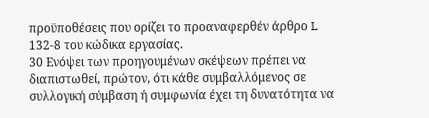προϋποθέσεις που ορίζει το προαναφερθέν άρθρο L 132-8 του κώδικα εργασίας.
30 Ενόψει των προηγουμένων σκέψεων πρέπει να διαπιστωθεί, πρώτον, ότι κάθε συμβαλλόμενος σε συλλογική σύμβαση ή συμφωνία έχει τη δυνατότητα να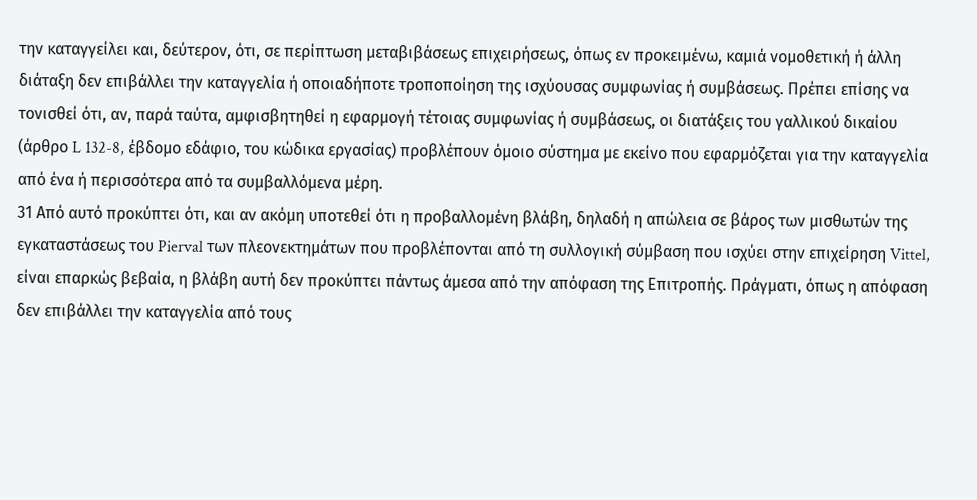την καταγγείλει και, δεύτερον, ότι, σε περίπτωση μεταβιβάσεως επιχειρήσεως, όπως εν προκειμένω, καμιά νομοθετική ή άλλη διάταξη δεν επιβάλλει την καταγγελία ή οποιαδήποτε τροποποίηση της ισχύουσας συμφωνίας ή συμβάσεως. Πρέπει επίσης να τονισθεί ότι, αν, παρά ταύτα, αμφισβητηθεί η εφαρμογή τέτοιας συμφωνίας ή συμβάσεως, οι διατάξεις του γαλλικού δικαίου (άρθρο L 132-8, έβδομο εδάφιο, του κώδικα εργασίας) προβλέπουν όμοιο σύστημα με εκείνο που εφαρμόζεται για την καταγγελία από ένα ή περισσότερα από τα συμβαλλόμενα μέρη.
31 Από αυτό προκύπτει ότι, και αν ακόμη υποτεθεί ότι η προβαλλομένη βλάβη, δηλαδή η απώλεια σε βάρος των μισθωτών της εγκαταστάσεως του Pierval των πλεονεκτημάτων που προβλέπονται από τη συλλογική σύμβαση που ισχύει στην επιχείρηση Vittel, είναι επαρκώς βεβαία, η βλάβη αυτή δεν προκύπτει πάντως άμεσα από την απόφαση της Επιτροπής. Πράγματι, όπως η απόφαση δεν επιβάλλει την καταγγελία από τους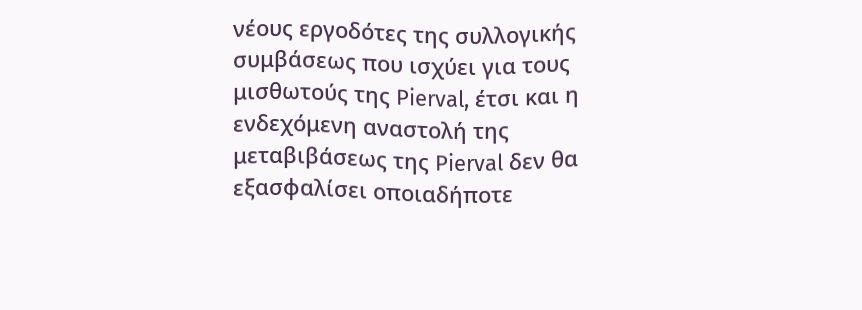νέους εργοδότες της συλλογικής συμβάσεως που ισχύει για τους μισθωτούς της Pierval, έτσι και η ενδεχόμενη αναστολή της μεταβιβάσεως της Pierval δεν θα εξασφαλίσει οποιαδήποτε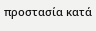προστασία κατά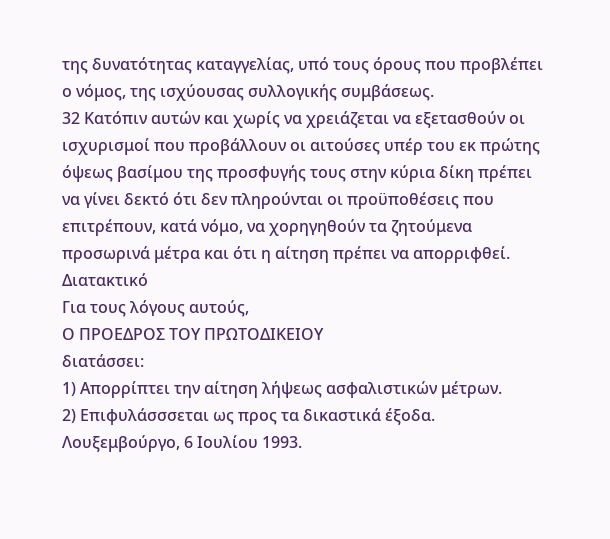της δυνατότητας καταγγελίας, υπό τους όρους που προβλέπει ο νόμος, της ισχύουσας συλλογικής συμβάσεως.
32 Κατόπιν αυτών και χωρίς να χρειάζεται να εξετασθούν οι ισχυρισμοί που προβάλλουν οι αιτούσες υπέρ του εκ πρώτης όψεως βασίμου της προσφυγής τους στην κύρια δίκη πρέπει να γίνει δεκτό ότι δεν πληρούνται οι προϋποθέσεις που επιτρέπουν, κατά νόμο, να χορηγηθούν τα ζητούμενα προσωρινά μέτρα και ότι η αίτηση πρέπει να απορριφθεί.
Διατακτικό
Για τους λόγους αυτούς,
Ο ΠΡΟΕΔΡΟΣ ΤΟΥ ΠΡΩΤΟΔΙΚΕΙΟΥ
διατάσσει:
1) Απορρίπτει την αίτηση λήψεως ασφαλιστικών μέτρων.
2) Επιφυλάσσσεται ως προς τα δικαστικά έξοδα.
Λουξεμβούργο, 6 Ιουλίου 1993.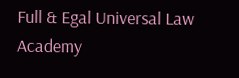Full & Egal Universal Law Academy